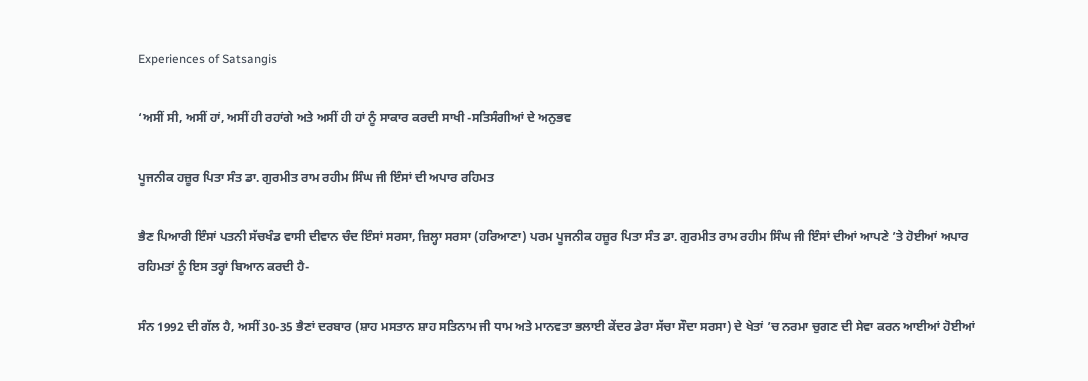Experiences of Satsangis

‘ਅਸੀਂ ਸੀ, ਅਸੀਂ ਹਾਂ, ਅਸੀਂ ਹੀ ਰਹਾਂਗੇ ਅਤੇ ਅਸੀਂ ਹੀ ਹਾਂ ਨੂੰ ਸਾਕਾਰ ਕਰਦੀ ਸਾਖੀ -ਸਤਿਸੰਗੀਆਂ ਦੇ ਅਨੁਭਵ

ਪੂਜਨੀਕ ਹਜ਼ੂਰ ਪਿਤਾ ਸੰਤ ਡਾ. ਗੁਰਮੀਤ ਰਾਮ ਰਹੀਮ ਸਿੰਘ ਜੀ ਇੰਸਾਂ ਦੀ ਅਪਾਰ ਰਹਿਮਤ

ਭੈਣ ਪਿਆਰੀ ਇੰਸਾਂ ਪਤਨੀ ਸੱਚਖੰਡ ਵਾਸੀ ਦੀਵਾਨ ਚੰਦ ਇੰਸਾਂ ਸਰਸਾ, ਜ਼ਿਲ੍ਹਾ ਸਰਸਾ (ਹਰਿਆਣਾ) ਪਰਮ ਪੂਜਨੀਕ ਹਜ਼ੂਰ ਪਿਤਾ ਸੰਤ ਡਾ. ਗੁਰਮੀਤ ਰਾਮ ਰਹੀਮ ਸਿੰਘ ਜੀ ਇੰਸਾਂ ਦੀਆਂ ਆਪਣੇ ’ਤੇ ਹੋਈਆਂ ਅਪਾਰ ਰਹਿਮਤਾਂ ਨੂੰ ਇਸ ਤਰ੍ਹਾਂ ਬਿਆਨ ਕਰਦੀ ਹੈ-

ਸੰਨ 1992 ਦੀ ਗੱਲ ਹੈ, ਅਸੀਂ 30-35 ਭੈਣਾਂ ਦਰਬਾਰ (ਸ਼ਾਹ ਮਸਤਾਨ ਸ਼ਾਹ ਸਤਿਨਾਮ ਜੀ ਧਾਮ ਅਤੇ ਮਾਨਵਤਾ ਭਲਾਈ ਕੇਂਦਰ ਡੇਰਾ ਸੱਚਾ ਸੌਦਾ ਸਰਸਾ) ਦੇ ਖੇਤਾਂ ’ਚ ਨਰਮਾ ਚੁਗਣ ਦੀ ਸੇਵਾ ਕਰਨ ਆਈਆਂ ਹੋਈਆਂ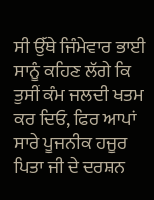ਸੀ ਉੱਥੇ ਜਿੰਮੇਵਾਰ ਭਾਈ ਸਾਨੂੰ ਕਹਿਣ ਲੱਗੇ ਕਿ ਤੁਸੀਂ ਕੰਮ ਜਲਦੀ ਖਤਮ ਕਰ ਦਿਓ, ਫਿਰ ਆਪਾਂ ਸਾਰੇ ਪੂਜਨੀਕ ਹਜੂਰ ਪਿਤਾ ਜੀ ਦੇ ਦਰਸ਼ਨ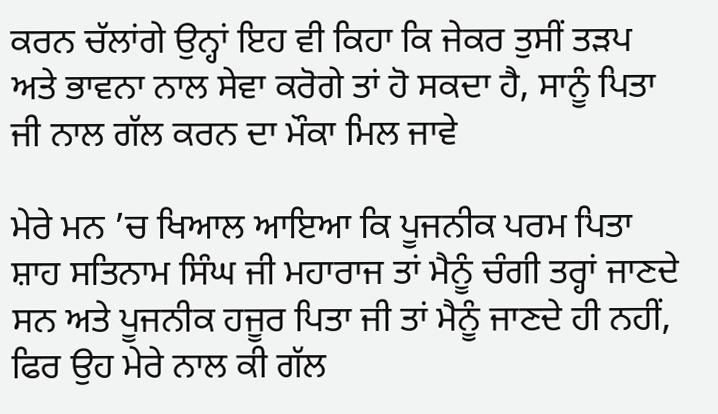ਕਰਨ ਚੱਲਾਂਗੇ ਉਨ੍ਹਾਂ ਇਹ ਵੀ ਕਿਹਾ ਕਿ ਜੇਕਰ ਤੁਸੀਂ ਤੜਪ ਅਤੇ ਭਾਵਨਾ ਨਾਲ ਸੇਵਾ ਕਰੋਗੇ ਤਾਂ ਹੋ ਸਕਦਾ ਹੈ, ਸਾਨੂੰ ਪਿਤਾ ਜੀ ਨਾਲ ਗੱਲ ਕਰਨ ਦਾ ਮੌਕਾ ਮਿਲ ਜਾਵੇ

ਮੇਰੇ ਮਨ ’ਚ ਖਿਆਲ ਆਇਆ ਕਿ ਪੂਜਨੀਕ ਪਰਮ ਪਿਤਾ ਸ਼ਾਹ ਸਤਿਨਾਮ ਸਿੰਘ ਜੀ ਮਹਾਰਾਜ ਤਾਂ ਮੈਨੂੰ ਚੰਗੀ ਤਰ੍ਹਾਂ ਜਾਣਦੇ ਸਨ ਅਤੇ ਪੂਜਨੀਕ ਹਜੂਰ ਪਿਤਾ ਜੀ ਤਾਂ ਮੈਨੂੰ ਜਾਣਦੇ ਹੀ ਨਹੀਂ, ਫਿਰ ਉਹ ਮੇਰੇ ਨਾਲ ਕੀ ਗੱਲ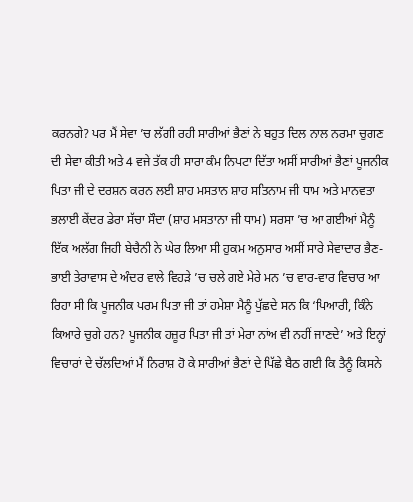ਕਰਨਗੇ? ਪਰ ਮੈਂ ਸੇਵਾ ’ਚ ਲੱਗੀ ਰਹੀ ਸਾਰੀਆਂ ਭੈਣਾਂ ਨੇ ਬਹੁਤ ਦਿਲ ਨਾਲ ਨਰਮਾ ਚੁਗਣ ਦੀ ਸੇਵਾ ਕੀਤੀ ਅਤੇ 4 ਵਜੇ ਤੱਕ ਹੀ ਸਾਰਾ ਕੰਮ ਨਿਪਟਾ ਦਿੱਤਾ ਅਸੀਂ ਸਾਰੀਆਂ ਭੈਣਾਂ ਪੂਜਨੀਕ ਪਿਤਾ ਜੀ ਦੇ ਦਰਸ਼ਨ ਕਰਨ ਲਈ ਸ਼ਾਹ ਮਸਤਾਨ ਸ਼ਾਹ ਸਤਿਨਾਮ ਜੀ ਧਾਮ ਅਤੇ ਮਾਨਵਤਾ ਭਲਾਈ ਕੇਂਦਰ ਡੇਰਾ ਸੱਚਾ ਸੌਦਾ (ਸ਼ਾਹ ਮਸਤਾਨਾ ਜੀ ਧਾਮ) ਸਰਸਾ ’ਚ ਆ ਗਈਆਂ ਮੈਨੂੰ ਇੱਕ ਅਲੱਗ ਜਿਹੀ ਬੇਚੈਨੀ ਨੇ ਘੇਰ ਲਿਆ ਸੀ ਹੁਕਮ ਅਨੁਸਾਰ ਅਸੀਂ ਸਾਰੇ ਸੇਵਾਦਾਰ ਭੈਣ-ਭਾਈ ਤੇਰਾਵਾਸ ਦੇ ਅੰਦਰ ਵਾਲੇ ਵਿਹੜੇ ’ਚ ਚਲੇ ਗਏ ਮੇਰੇ ਮਨ ’ਚ ਵਾਰ-ਵਾਰ ਵਿਚਾਰ ਆ ਰਿਹਾ ਸੀ ਕਿ ਪੂਜਨੀਕ ਪਰਮ ਪਿਤਾ ਜੀ ਤਾਂ ਹਮੇਸ਼ਾ ਮੈਨੂੰ ਪੁੱਛਦੇ ਸਨ ਕਿ ‘ਪਿਆਰੀ, ਕਿੰਨੇ ਕਿਆਰੇ ਚੁਗੇ ਹਨ? ਪੂਜਨੀਕ ਹਜ਼ੂਰ ਪਿਤਾ ਜੀ ਤਾਂ ਮੇਰਾ ਨਾਂਅ ਵੀ ਨਹੀਂ ਜਾਣਦੇ’ ਅਤੇ ਇਨ੍ਹਾਂ ਵਿਚਾਰਾਂ ਦੇ ਚੱਲਦਿਆਂ ਮੈਂ ਨਿਰਾਸ਼ ਹੋ ਕੇ ਸਾਰੀਆਂ ਭੈਣਾਂ ਦੇ ਪਿੱਛੇ ਬੈਠ ਗਈ ਕਿ ਤੈਨੂੰ ਕਿਸਨੇ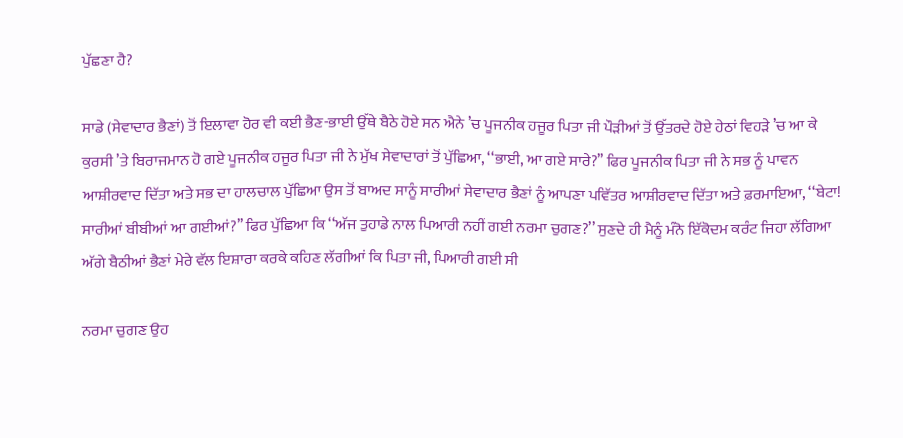ਪੁੱਛਣਾ ਹੈ?

ਸਾਡੇ (ਸੇਵਾਦਾਰ ਭੈਣਾਂ) ਤੋਂ ਇਲਾਵਾ ਹੋਰ ਵੀ ਕਈ ਭੈਣ-ਭਾਈ ਉੱਥੇ ਬੈਠੇ ਹੋਏ ਸਨ ਐਨੇ ’ਚ ਪੂਜਨੀਕ ਹਜੂਰ ਪਿਤਾ ਜੀ ਪੌੜੀਆਂ ਤੋਂ ਉੱਤਰਦੇ ਹੋਏ ਹੇਠਾਂ ਵਿਹੜੇ ’ਚ ਆ ਕੇ ਕੁਰਸੀ ’ਤੇ ਬਿਰਾਜਮਾਨ ਹੋ ਗਏ ਪੂਜਨੀਕ ਹਜੂਰ ਪਿਤਾ ਜੀ ਨੇ ਮੁੱਖ ਸੇਵਾਦਾਰਾਂ ਤੋਂ ਪੁੱਛਿਆ, ‘‘ਭਾਈ, ਆ ਗਏ ਸਾਰੇ?’’ ਫਿਰ ਪੂਜਨੀਕ ਪਿਤਾ ਜੀ ਨੇ ਸਭ ਨੂੰ ਪਾਵਨ ਆਸ਼ੀਰਵਾਦ ਦਿੱਤਾ ਅਤੇ ਸਭ ਦਾ ਹਾਲਚਾਲ ਪੁੱਛਿਆ ਉਸ ਤੋਂ ਬਾਅਦ ਸਾਨੂੰ ਸਾਰੀਆਂ ਸੇਵਾਦਾਰ ਭੈਣਾਂ ਨੂੰ ਆਪਣਾ ਪਵਿੱਤਰ ਆਸ਼ੀਰਵਾਦ ਦਿੱਤਾ ਅਤੇ ਫ਼ਰਮਾਇਆ, ‘‘ਬੇਟਾ! ਸਾਰੀਆਂ ਬੀਬੀਆਂ ਆ ਗਈਆਂ?’’ ਫਿਰ ਪੁੱਛਿਆ ਕਿ ‘‘ਅੱਜ ਤੁਹਾਡੇ ਨਾਲ ਪਿਆਰੀ ਨਹੀਂ ਗਈ ਨਰਮਾ ਚੁਗਣ?’’ ਸੁਣਦੇ ਹੀ ਮੈਨੂੰ ਮੰਨੋ ਇੱਕੋਦਮ ਕਰੰਟ ਜਿਹਾ ਲੱਗਿਆ ਅੱਗੇ ਬੈਠੀਆਂ ਭੈਣਾਂ ਮੇਰੇ ਵੱਲ ਇਸ਼ਾਰਾ ਕਰਕੇ ਕਹਿਣ ਲੱਗੀਆਂ ਕਿ ਪਿਤਾ ਜੀ, ਪਿਆਰੀ ਗਈ ਸੀ

ਨਰਮਾ ਚੁਗਣ ਉਹ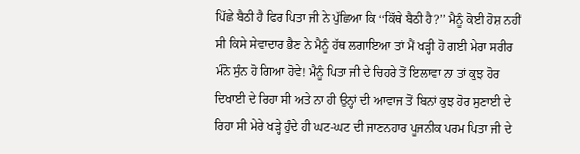ਪਿੱਛੇ ਬੈਠੀ ਹੈ ਫਿਰ ਪਿਤਾ ਜੀ ਨੇ ਪੁੱਛਿਆ ਕਿ ‘‘ਕਿੱਥੇ ਬੈਠੀ ਹੈ?’’ ਮੈਨੂੰ ਕੋਈ ਹੋਸ਼ ਨਹੀਂ ਸੀ ਕਿਸੇ ਸੇਵਾਦਾਰ ਭੈਣ ਨੇ ਮੈਨੂੰ ਹੱਥ ਲਗਾਇਆ ਤਾਂ ਮੈਂ ਖੜ੍ਹੀ ਹੋ ਗਈ ਮੇਰਾ ਸਰੀਰ ਮੰਨੋ ਸੁੰਨ ਹੋ ਗਿਆ ਹੋਵੇ! ਮੈਨੂੰ ਪਿਤਾ ਜੀ ਦੇ ਚਿਹਰੇ ਤੋਂ ਇਲਾਵਾ ਨਾ ਤਾਂ ਕੁਝ ਹੋਰ ਦਿਖਾਈ ਦੇ ਰਿਹਾ ਸੀ ਅਤੇ ਨਾ ਹੀ ਉਨ੍ਹਾਂ ਦੀ ਆਵਾਜ ਤੋਂ ਬਿਨਾਂ ਕੁਝ ਹੋਰ ਸੁਣਾਈ ਦੇ ਰਿਹਾ ਸੀ ਮੇਰੇ ਖੜ੍ਹੇ ਹੁੰਦੇ ਹੀ ਘਟ-ਘਟ ਦੀ ਜਾਣਨਹਾਰ ਪੂਜਨੀਕ ਪਰਮ ਪਿਤਾ ਜੀ ਦੇ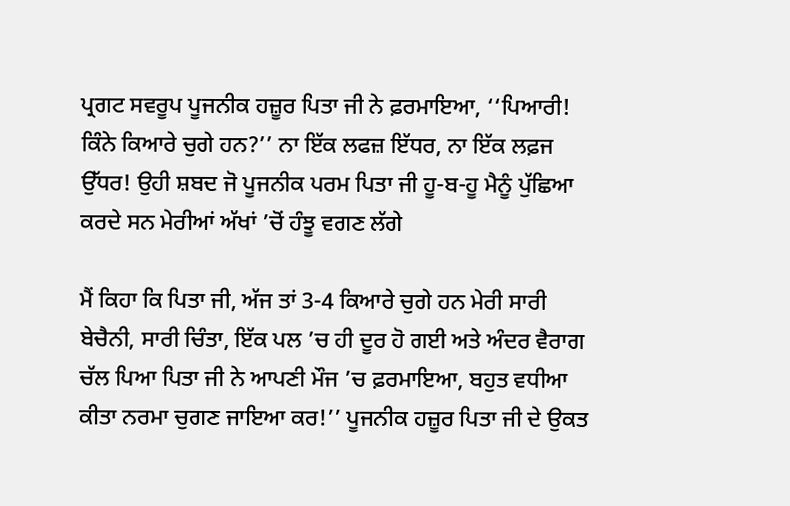ਪ੍ਰਗਟ ਸਵਰੂਪ ਪੂਜਨੀਕ ਹਜ਼ੂਰ ਪਿਤਾ ਜੀ ਨੇ ਫ਼ਰਮਾਇਆ, ‘‘ਪਿਆਰੀ! ਕਿੰਨੇ ਕਿਆਰੇ ਚੁਗੇ ਹਨ?’’ ਨਾ ਇੱਕ ਲਫਜ਼ ਇੱਧਰ, ਨਾ ਇੱਕ ਲਫ਼ਜ ਉੱਧਰ! ਉਹੀ ਸ਼ਬਦ ਜੋ ਪੂਜਨੀਕ ਪਰਮ ਪਿਤਾ ਜੀ ਹੂ-ਬ-ਹੂ ਮੈਨੂੰ ਪੁੱਛਿਆ ਕਰਦੇ ਸਨ ਮੇਰੀਆਂ ਅੱਖਾਂ ’ਚੋਂ ਹੰਝੂ ਵਗਣ ਲੱਗੇ

ਮੈਂ ਕਿਹਾ ਕਿ ਪਿਤਾ ਜੀ, ਅੱਜ ਤਾਂ 3-4 ਕਿਆਰੇ ਚੁਗੇ ਹਨ ਮੇਰੀ ਸਾਰੀ ਬੇਚੈਨੀ, ਸਾਰੀ ਚਿੰਤਾ, ਇੱਕ ਪਲ ’ਚ ਹੀ ਦੂਰ ਹੋ ਗਈ ਅਤੇ ਅੰਦਰ ਵੈਰਾਗ ਚੱਲ ਪਿਆ ਪਿਤਾ ਜੀ ਨੇ ਆਪਣੀ ਮੌਜ ’ਚ ਫ਼ਰਮਾਇਆ, ਬਹੁਤ ਵਧੀਆ ਕੀਤਾ ਨਰਮਾ ਚੁਗਣ ਜਾਇਆ ਕਰ!’’ ਪੂਜਨੀਕ ਹਜ਼ੂਰ ਪਿਤਾ ਜੀ ਦੇ ਉਕਤ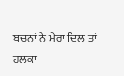ਬਚਨਾਂ ਨੇ ਮੇਰਾ ਦਿਲ ਤਾਂ ਹਲਕਾ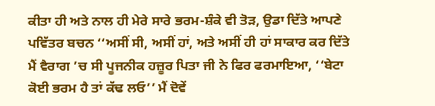ਕੀਤਾ ਹੀ ਅਤੇ ਨਾਲ ਹੀ ਮੇਰੇ ਸਾਰੇ ਭਰਮ-ਸ਼ੰਕੇ ਵੀ ਤੋੜ, ਉਡਾ ਦਿੱਤੇ ਆਪਣੇ ਪਵਿੱਤਰ ਬਚਨ ‘‘ਅਸੀਂ ਸੀ, ਅਸੀਂ ਹਾਂ, ਅਤੇ ਅਸੀਂ ਹੀ ਹਾਂ ਸਾਕਾਰ ਕਰ ਦਿੱਤੇ ਮੈਂ ਵੈਰਾਗ ’ਚ ਸੀ ਪੂਜਨੀਕ ਹਜ਼ੂਰ ਪਿਤਾ ਜੀ ਨੇ ਫਿਰ ਫਰਮਾਇਆ, ‘‘ਬੇਟਾ ਕੋਈ ਭਰਮ ਹੈ ਤਾਂ ਕੱਢ ਲਓ’’ ਮੈਂ ਦੋਵੇਂ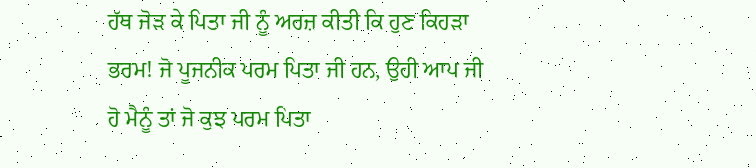ਹੱਥ ਜੋੜ ਕੇ ਪਿਤਾ ਜੀ ਨੂੰ ਅਰਜ਼ ਕੀਤੀ ਕਿ ਹੁਣ ਕਿਹੜਾ ਭਰਮ! ਜੋ ਪੂਜਨੀਕ ਪਰਮ ਪਿਤਾ ਜੀ ਹਨ, ਉਹੀ ਆਪ ਜੀ ਹੋ ਮੈਨੂੰ ਤਾਂ ਜੋ ਕੁਝ ਪਰਮ ਪਿਤਾ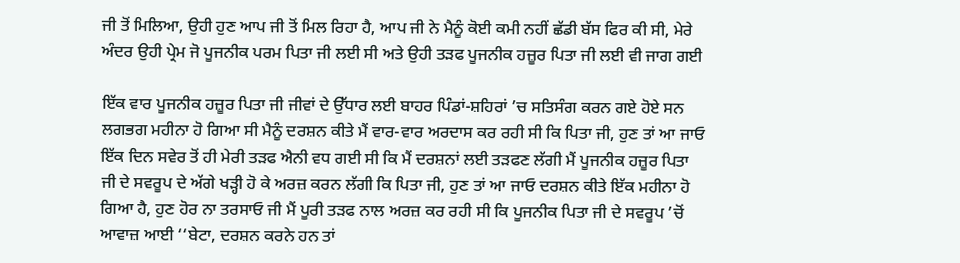ਜੀ ਤੋਂ ਮਿਲਿਆ, ਉਹੀ ਹੁਣ ਆਪ ਜੀ ਤੋਂ ਮਿਲ ਰਿਹਾ ਹੈ, ਆਪ ਜੀ ਨੇ ਮੈਨੂੰ ਕੋਈ ਕਮੀ ਨਹੀਂ ਛੱਡੀ ਬੱਸ ਫਿਰ ਕੀ ਸੀ, ਮੇਰੇ ਅੰਦਰ ਉਹੀ ਪ੍ਰੇਮ ਜੋ ਪੂਜਨੀਕ ਪਰਮ ਪਿਤਾ ਜੀ ਲਈ ਸੀ ਅਤੇ ਉਹੀ ਤੜਫ ਪੂਜਨੀਕ ਹਜ਼ੂਰ ਪਿਤਾ ਜੀ ਲਈ ਵੀ ਜਾਗ ਗਈ

ਇੱਕ ਵਾਰ ਪੂਜਨੀਕ ਹਜ਼ੂਰ ਪਿਤਾ ਜੀ ਜੀਵਾਂ ਦੇ ਉੱਧਾਰ ਲਈ ਬਾਹਰ ਪਿੰਡਾਂ-ਸ਼ਹਿਰਾਂ ’ਚ ਸਤਿਸੰਗ ਕਰਨ ਗਏ ਹੋਏ ਸਨ ਲਗਭਗ ਮਹੀਨਾ ਹੋ ਗਿਆ ਸੀ ਮੈਨੂੰ ਦਰਸ਼ਨ ਕੀਤੇ ਮੈਂ ਵਾਰ-ਵਾਰ ਅਰਦਾਸ ਕਰ ਰਹੀ ਸੀ ਕਿ ਪਿਤਾ ਜੀ, ਹੁਣ ਤਾਂ ਆ ਜਾਓ ਇੱਕ ਦਿਨ ਸਵੇਰ ਤੋਂ ਹੀ ਮੇਰੀ ਤੜਫ ਐਨੀ ਵਧ ਗਈ ਸੀ ਕਿ ਮੈਂ ਦਰਸ਼ਨਾਂ ਲਈ ਤੜਫਣ ਲੱਗੀ ਮੈਂ ਪੂਜਨੀਕ ਹਜ਼ੂਰ ਪਿਤਾ ਜੀ ਦੇ ਸਵਰੂਪ ਦੇ ਅੱਗੇ ਖੜ੍ਹੀ ਹੋ ਕੇ ਅਰਜ਼ ਕਰਨ ਲੱਗੀ ਕਿ ਪਿਤਾ ਜੀ, ਹੁਣ ਤਾਂ ਆ ਜਾਓ ਦਰਸ਼ਨ ਕੀਤੇ ਇੱਕ ਮਹੀਨਾ ਹੋ ਗਿਆ ਹੈ, ਹੁਣ ਹੋਰ ਨਾ ਤਰਸਾਓ ਜੀ ਮੈਂ ਪੂਰੀ ਤੜਫ ਨਾਲ ਅਰਜ਼ ਕਰ ਰਹੀ ਸੀ ਕਿ ਪੂਜਨੀਕ ਪਿਤਾ ਜੀ ਦੇ ਸਵਰੂਪ ’ਚੋਂ ਆਵਾਜ਼ ਆਈ ‘‘ਬੇਟਾ, ਦਰਸ਼ਨ ਕਰਨੇ ਹਨ ਤਾਂ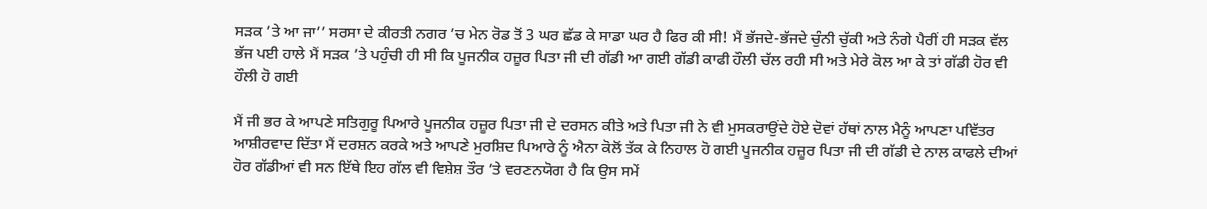ਸੜਕ ’ਤੇ ਆ ਜਾ’’ ਸਰਸਾ ਦੇ ਕੀਰਤੀ ਨਗਰ ’ਚ ਮੇਨ ਰੋਡ ਤੋਂ 3 ਘਰ ਛੱਡ ਕੇ ਸਾਡਾ ਘਰ ਹੈ ਫਿਰ ਕੀ ਸੀ! ਮੈਂ ਭੱਜਦੇ-ਭੱਜਦੇ ਚੁੰਨੀ ਚੁੱਕੀ ਅਤੇ ਨੰਗੇ ਪੈਰੀਂ ਹੀ ਸੜਕ ਵੱਲ ਭੱਜ ਪਈ ਹਾਲੇ ਮੈਂ ਸੜਕ ’ਤੇ ਪਹੁੰਚੀ ਹੀ ਸੀ ਕਿ ਪੂਜਨੀਕ ਹਜ਼ੂਰ ਪਿਤਾ ਜੀ ਦੀ ਗੱਡੀ ਆ ਗਈ ਗੱਡੀ ਕਾਫੀ ਹੌਲੀ ਚੱਲ ਰਹੀ ਸੀ ਅਤੇ ਮੇਰੇ ਕੋਲ ਆ ਕੇ ਤਾਂ ਗੱਡੀ ਹੋਰ ਵੀ ਹੌਲੀ ਹੋ ਗਈ

ਮੈਂ ਜੀ ਭਰ ਕੇ ਆਪਣੇ ਸਤਿਗੁਰੂ ਪਿਆਰੇ ਪੂਜਨੀਕ ਹਜ਼ੂਰ ਪਿਤਾ ਜੀ ਦੇ ਦਰਸਨ ਕੀਤੇ ਅਤੇ ਪਿਤਾ ਜੀ ਨੇ ਵੀ ਮੁਸਕਰਾਉਂਦੇ ਹੋਏ ਦੋਵਾਂ ਹੱਥਾਂ ਨਾਲ ਮੈਨੂੰ ਆਪਣਾ ਪਵਿੱਤਰ ਆਸ਼ੀਰਵਾਦ ਦਿੱਤਾ ਮੈਂ ਦਰਸ਼ਨ ਕਰਕੇ ਅਤੇ ਆਪਣੇ ਮੁਰਸ਼ਿਦ ਪਿਆਰੇ ਨੂੰ ਐਨਾ ਕੋਲੋਂ ਤੱਕ ਕੇ ਨਿਹਾਲ ਹੋ ਗਈ ਪੂਜਨੀਕ ਹਜ਼ੂਰ ਪਿਤਾ ਜੀ ਦੀ ਗੱਡੀ ਦੇ ਨਾਲ ਕਾਫਲੇ ਦੀਆਂ ਹੋਰ ਗੱਡੀਆਂ ਵੀ ਸਨ ਇੱਥੇ ਇਹ ਗੱਲ ਵੀ ਵਿਸ਼ੇਸ਼ ਤੌਰ ’ਤੇ ਵਰਣਨਯੋਗ ਹੈ ਕਿ ਉਸ ਸਮੇਂ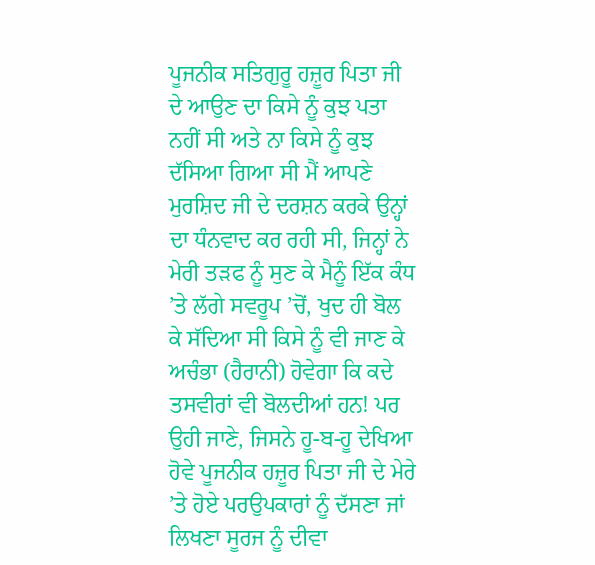ਪੂਜਨੀਕ ਸਤਿਗੁਰੂ ਹਜ਼ੂਰ ਪਿਤਾ ਜੀ ਦੇ ਆਉਣ ਦਾ ਕਿਸੇ ਨੂੰ ਕੁਝ ਪਤਾ ਨਹੀਂ ਸੀ ਅਤੇ ਨਾ ਕਿਸੇ ਨੂੰ ਕੁਝ ਦੱਸਿਆ ਗਿਆ ਸੀ ਮੈਂ ਆਪਣੇ ਮੁਰਸ਼ਿਦ ਜੀ ਦੇ ਦਰਸ਼ਨ ਕਰਕੇ ਉਨ੍ਹਾਂ ਦਾ ਧੰਨਵਾਦ ਕਰ ਰਹੀ ਸੀ, ਜਿਨ੍ਹਾਂ ਨੇ ਮੇਰੀ ਤੜਫ ਨੂੰ ਸੁਣ ਕੇ ਮੈਨੂੰ ਇੱਕ ਕੰਧ ’ਤੇ ਲੱਗੇ ਸਵਰੂਪ ’ਚੋਂ, ਖੁਦ ਹੀ ਬੋਲ ਕੇ ਸੱਦਿਆ ਸੀ ਕਿਸੇ ਨੂੰ ਵੀ ਜਾਣ ਕੇ ਅਚੰਭਾ (ਹੈਰਾਨੀ) ਹੋਵੇਗਾ ਕਿ ਕਦੇ ਤਸਵੀਰਾਂ ਵੀ ਬੋਲਦੀਆਂ ਹਨ! ਪਰ ਉਹੀ ਜਾਣੇ, ਜਿਸਨੇ ਹੂ-ਬ-ਹੂ ਦੇਖਿਆ ਹੋਵੇ ਪੂਜਨੀਕ ਹਜ਼ੂਰ ਪਿਤਾ ਜੀ ਦੇ ਮੇਰੇ ’ਤੇ ਹੋਏ ਪਰਉਪਕਾਰਾਂ ਨੂੰ ਦੱਸਣਾ ਜਾਂ ਲਿਖਣਾ ਸੂਰਜ ਨੂੰ ਦੀਵਾ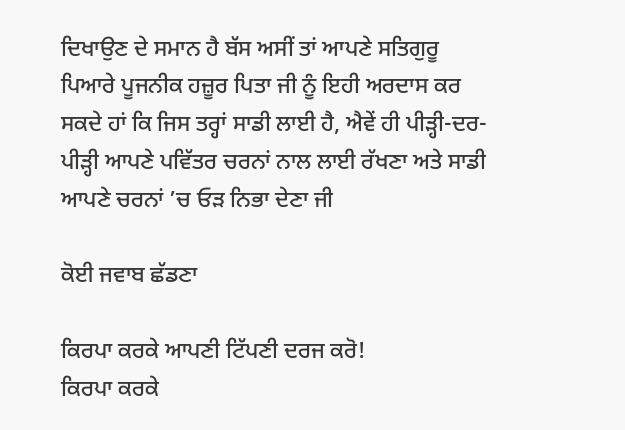ਦਿਖਾਉਣ ਦੇ ਸਮਾਨ ਹੈ ਬੱਸ ਅਸੀਂ ਤਾਂ ਆਪਣੇ ਸਤਿਗੁਰੂ ਪਿਆਰੇ ਪੂਜਨੀਕ ਹਜ਼ੂਰ ਪਿਤਾ ਜੀ ਨੂੰ ਇਹੀ ਅਰਦਾਸ ਕਰ ਸਕਦੇ ਹਾਂ ਕਿ ਜਿਸ ਤਰ੍ਹਾਂ ਸਾਡੀ ਲਾਈ ਹੈ, ਐਵੇਂ ਹੀ ਪੀੜ੍ਹੀ-ਦਰ-ਪੀੜ੍ਹੀ ਆਪਣੇ ਪਵਿੱਤਰ ਚਰਨਾਂ ਨਾਲ ਲਾਈ ਰੱਖਣਾ ਅਤੇ ਸਾਡੀ ਆਪਣੇ ਚਰਨਾਂ ’ਚ ਓੜ ਨਿਭਾ ਦੇਣਾ ਜੀ

ਕੋਈ ਜਵਾਬ ਛੱਡਣਾ

ਕਿਰਪਾ ਕਰਕੇ ਆਪਣੀ ਟਿੱਪਣੀ ਦਰਜ ਕਰੋ!
ਕਿਰਪਾ ਕਰਕੇ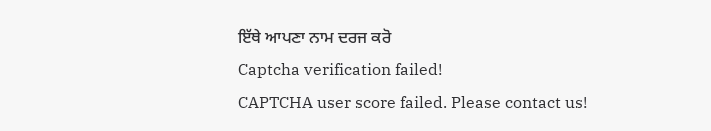ਇੱਥੇ ਆਪਣਾ ਨਾਮ ਦਰਜ ਕਰੋ
Captcha verification failed!
CAPTCHA user score failed. Please contact us!